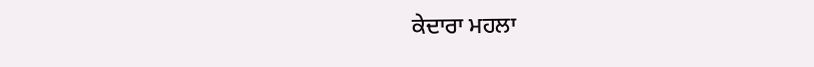ਕੇਦਾਰਾ ਮਹਲਾ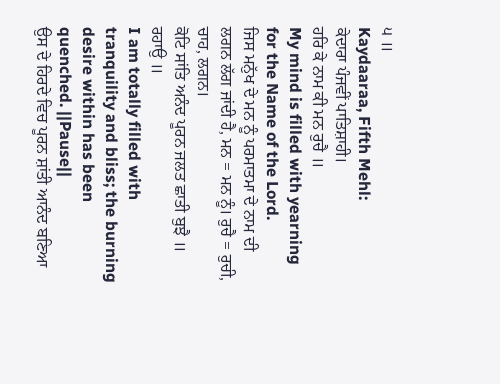੫ ॥
Kaydaaraa, Fifth Mehl:
ਕੇਦਾਰਾ ਪੰਜਵੀਂ ਪਾਤਿਸ਼ਾਹੀ।
ਹਰਿ ਕੇ ਨਾਮ ਕੀ ਮਨ ਰੁਚੈ ॥
My mind is filled with yearning for the Name of the Lord.
ਜਿਸ ਮਨੁੱਖ ਦੇ ਮਨ ਨੂੰ ਪਰਮਾਤਮਾ ਦੇ ਨਾਮ ਦੀ ਲਗਨ ਲੱਗ ਜਾਂਦੀ ਹੈ, ਮਨ = ਮਨ ਨੂੰ। ਰੁਚੈ = ਰੁਚੀ, ਚਾਹ, ਲਗਨ।
ਕੋਟਿ ਸਾਂਤਿ ਅਨੰਦ ਪੂਰਨ ਜਲਤ ਛਾਤੀ ਬੁਝੈ ॥ ਰਹਾਉ ॥
I am totally filled with tranquility and bliss; the burning desire within has been quenched. ||Pause||
ਉਸ ਦੇ ਹਿਰਦੇ ਵਿਚ ਪੂਰਨ ਸ਼ਾਂਤੀ ਆਨੰਦ ਬਣਿਆ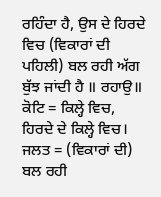ਰਹਿੰਦਾ ਹੈ, ਉਸ ਦੇ ਹਿਰਦੇ ਵਿਚ (ਵਿਕਾਰਾਂ ਦੀ ਪਹਿਲੀ) ਬਲ ਰਹੀ ਅੱਗ ਬੁੱਝ ਜਾਂਦੀ ਹੈ ॥ ਰਹਾਉ॥ ਕੋਟਿ = ਕਿਲ੍ਹੇ ਵਿਚ, ਹਿਰਦੇ ਦੇ ਕਿਲ੍ਹੇ ਵਿਚ। ਜਲਤ = (ਵਿਕਾਰਾਂ ਦੀ) ਬਲ ਰਹੀ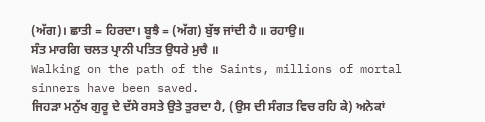(ਅੱਗ)। ਛਾਤੀ = ਹਿਰਦਾ। ਬੂਝੈ = (ਅੱਗ) ਬੁੱਝ ਜਾਂਦੀ ਹੈ ॥ ਰਹਾਉ॥
ਸੰਤ ਮਾਰਗਿ ਚਲਤ ਪ੍ਰਾਨੀ ਪਤਿਤ ਉਧਰੇ ਮੁਚੈ ॥
Walking on the path of the Saints, millions of mortal sinners have been saved.
ਜਿਹੜਾ ਮਨੁੱਖ ਗੁਰੂ ਦੇ ਦੱਸੇ ਰਸਤੇ ਉਤੇ ਤੁਰਦਾ ਹੈ, (ਉਸ ਦੀ ਸੰਗਤ ਵਿਚ ਰਹਿ ਕੇ) ਅਨੇਕਾਂ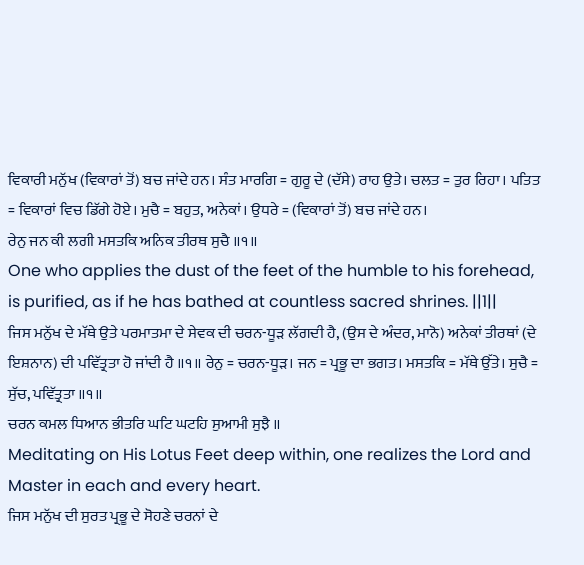ਵਿਕਾਰੀ ਮਨੁੱਖ (ਵਿਕਾਰਾਂ ਤੋਂ) ਬਚ ਜਾਂਦੇ ਹਨ। ਸੰਤ ਮਾਰਗਿ = ਗੁਰੂ ਦੇ (ਦੱਸੇ) ਰਾਹ ਉਤੇ। ਚਲਤ = ਤੁਰ ਰਿਹਾ। ਪਤਿਤ = ਵਿਕਾਰਾਂ ਵਿਚ ਡਿੱਗੇ ਹੋਏ। ਮੁਚੈ = ਬਹੁਤ, ਅਨੇਕਾਂ। ਉਧਰੇ = (ਵਿਕਾਰਾਂ ਤੋਂ) ਬਚ ਜਾਂਦੇ ਹਨ।
ਰੇਨੁ ਜਨ ਕੀ ਲਗੀ ਮਸਤਕਿ ਅਨਿਕ ਤੀਰਥ ਸੁਚੈ ॥੧॥
One who applies the dust of the feet of the humble to his forehead, is purified, as if he has bathed at countless sacred shrines. ||1||
ਜਿਸ ਮਨੁੱਖ ਦੇ ਮੱਥੇ ਉਤੇ ਪਰਮਾਤਮਾ ਦੇ ਸੇਵਕ ਦੀ ਚਰਨ-ਧੂੜ ਲੱਗਦੀ ਹੈ, (ਉਸ ਦੇ ਅੰਦਰ, ਮਾਨੋ) ਅਨੇਕਾਂ ਤੀਰਥਾਂ (ਦੇ ਇਸ਼ਨਾਨ) ਦੀ ਪਵਿੱਤ੍ਰਤਾ ਹੋ ਜਾਂਦੀ ਹੈ ॥੧॥ ਰੇਨੁ = ਚਰਨ-ਧੂੜ। ਜਨ = ਪ੍ਰਭੂ ਦਾ ਭਗਤ। ਮਸਤਕਿ = ਮੱਥੇ ਉੱਤੇ। ਸੁਚੈ = ਸੁੱਚ, ਪਵਿੱਤ੍ਰਤਾ ॥੧॥
ਚਰਨ ਕਮਲ ਧਿਆਨ ਭੀਤਰਿ ਘਟਿ ਘਟਹਿ ਸੁਆਮੀ ਸੁਝੈ ॥
Meditating on His Lotus Feet deep within, one realizes the Lord and Master in each and every heart.
ਜਿਸ ਮਨੁੱਖ ਦੀ ਸੁਰਤ ਪ੍ਰਭੂ ਦੇ ਸੋਹਣੇ ਚਰਨਾਂ ਦੇ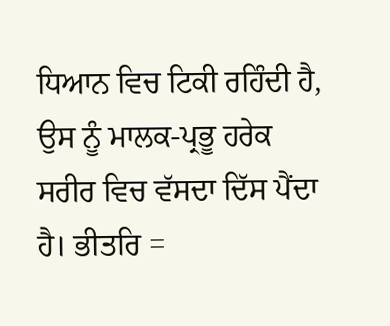ਧਿਆਨ ਵਿਚ ਟਿਕੀ ਰਹਿੰਦੀ ਹੈ, ਉਸ ਨੂੰ ਮਾਲਕ-ਪ੍ਰਭੂ ਹਰੇਕ ਸਰੀਰ ਵਿਚ ਵੱਸਦਾ ਦਿੱਸ ਪੈਂਦਾ ਹੈ। ਭੀਤਰਿ =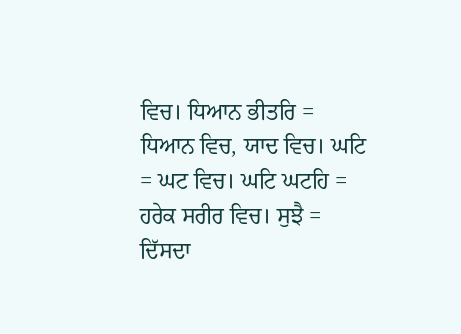ਵਿਚ। ਧਿਆਨ ਭੀਤਰਿ = ਧਿਆਨ ਵਿਚ, ਯਾਦ ਵਿਚ। ਘਟਿ = ਘਟ ਵਿਚ। ਘਟਿ ਘਟਹਿ = ਹਰੇਕ ਸਰੀਰ ਵਿਚ। ਸੁਝੈ = ਦਿੱਸਦਾ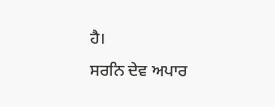ਹੈ।
ਸਰਨਿ ਦੇਵ ਅਪਾਰ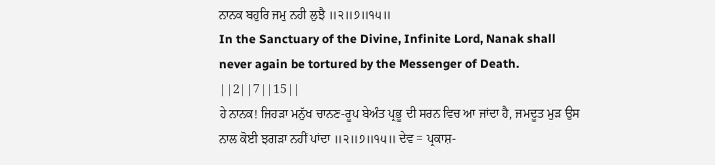ਨਾਨਕ ਬਹੁਰਿ ਜਮੁ ਨਹੀ ਲੁਝੈ ॥੨॥੭॥੧੫॥
In the Sanctuary of the Divine, Infinite Lord, Nanak shall never again be tortured by the Messenger of Death. ||2||7||15||
ਹੇ ਨਾਨਕ! ਜਿਹੜਾ ਮਨੁੱਖ ਚਾਨਣ-ਰੂਪ ਬੇਅੰਤ ਪ੍ਰਭੂ ਦੀ ਸਰਨ ਵਿਚ ਆ ਜਾਂਦਾ ਹੈ, ਜਮਦੂਤ ਮੁੜ ਉਸ ਨਾਲ ਕੋਈ ਝਗੜਾ ਨਹੀਂ ਪਾਂਦਾ ॥੨॥੭॥੧੫॥ ਦੇਵ = ਪ੍ਰਕਾਸ਼-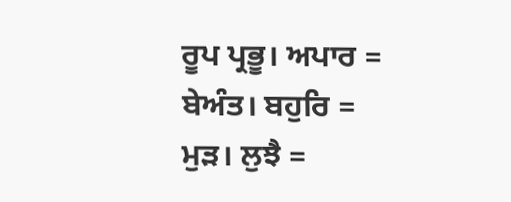ਰੂਪ ਪ੍ਰਭੂ। ਅਪਾਰ = ਬੇਅੰਤ। ਬਹੁਰਿ = ਮੁੜ। ਲੁਝੈ =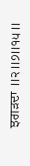ਝਗੜਦਾ ॥੨॥੭॥੧੫॥